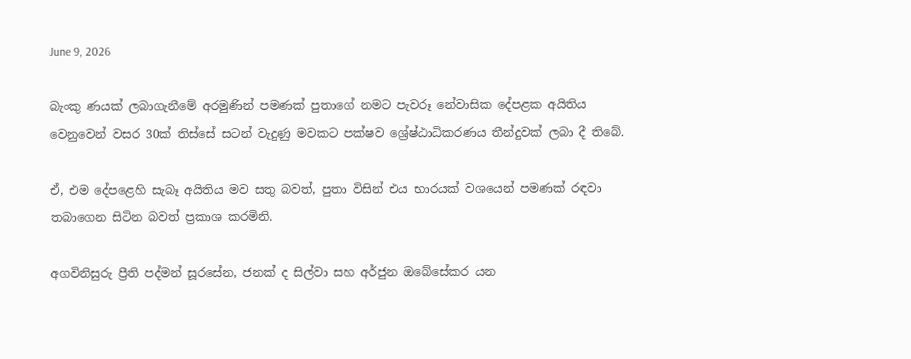June 9, 2026

බැංකු ණයක් ලබාගැනීමේ අරමුණින් පමණක් පුතාගේ නමට පැවරූ නේවාසික දේපළක අයිතිය වෙනුවෙන් වසර 30ක් තිස්සේ සටන් වැදුණු මවකට පක්ෂව ශ්‍රේෂ්ඨාධිකරණය තීන්දුවක් ලබා දී තිබේ.

ඒ, එම දේපළෙහි සැබෑ අයිතිය මව සතු බවත්, පුතා විසින් එය භාරයක් වශයෙන් පමණක් රඳවා තබාගෙන සිටින බවත් ප්‍රකාශ කරමිනි.

අගවිනිසුරු ප්‍රීති පද්මන් සූරසේන, ජනක් ද සිල්වා සහ අර්ජුන ඔබේසේකර යන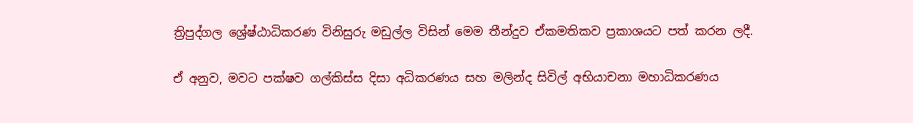ත්‍රිපුද්ගල ශ්‍රේෂ්ඨාධිකරණ විනිසුරු මඩුල්ල විසින් මෙම තීන්දුව ඒකමතිකව ප්‍රකාශයට පත් කරන ලදී.

ඒ අනුව, මවට පක්ෂව ගල්කිස්ස දිසා අධිකරණය සහ මලින්ද සිවිල් අභියාචනා මහාධිකරණය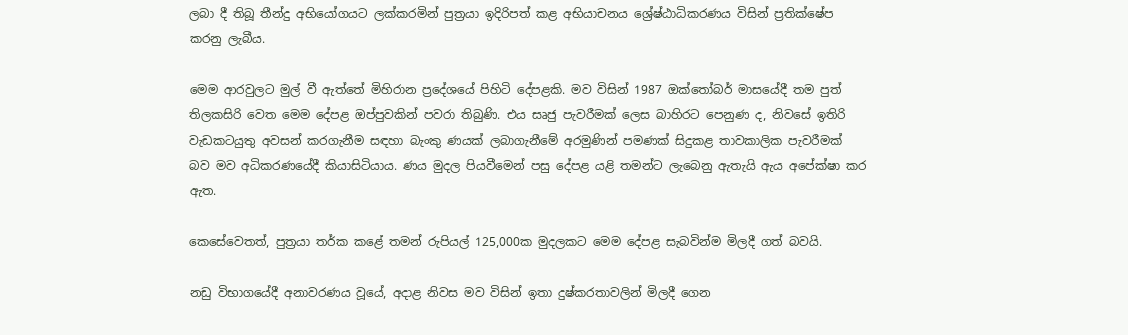ලබා දී තිබූ තීන්දු අභියෝගයට ලක්කරමින් පුත්‍රයා ඉදිරිපත් කළ අභියාචනය ශ්‍රේෂ්ඨාධිකරණය විසින් ප්‍රතික්ෂේප කරනු ලැබීය.

මෙම ආරවුලට මුල් වී ඇත්තේ මිහිරාන ප්‍රදේශයේ පිහිටි දේපළකි. මව විසින් 1987 ඔක්තෝබර් මාසයේදී තම පුත් තිලකසිරි වෙත මෙම දේපළ ඔප්පුවකින් පවරා තිබුණි. එය සෘජු පැවරීමක් ලෙස බාහිරට පෙනුණ ද, නිවසේ ඉතිරි වැඩකටයුතු අවසන් කරගැනීම සඳහා බැංකු ණයක් ලබාගැනීමේ අරමුණින් පමණක් සිදුකළ තාවකාලික පැවරීමක් බව මව අධිකරණයේදී කියාසිටියාය. ණය මුදල පියවීමෙන් පසු දේපළ යළි තමන්ට ලැබෙනු ඇතැයි ඇය අපේක්ෂා කර ඇත.

කෙසේවෙතත්, පුත්‍රයා තර්ක කළේ තමන් රුපියල් 125,000ක මුදලකට මෙම දේපළ සැබවින්ම මිලදී ගත් බවයි.

නඩු විභාගයේදී අනාවරණය වූයේ, අදාළ නිවස මව විසින් ඉතා දුෂ්කරතාවලින් මිලදී ගෙන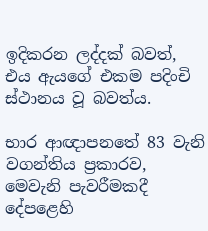ඉදිකරන ලද්දක් බවත්, එය ඇයගේ එකම පදිංචි ස්ථානය වූ බවත්ය.

භාර ආඥාපනතේ 83 වැනි වගන්තිය ප්‍රකාරව, මෙවැනි පැවරීමකදී දේපළෙහි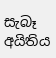සැබෑ අයිතිය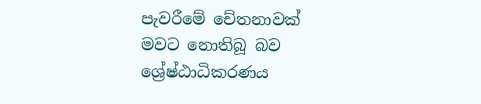පැවරීමේ චේතනාවක් මවට නොතිබූ බව ශ්‍රේෂ්ඨාධිකරණය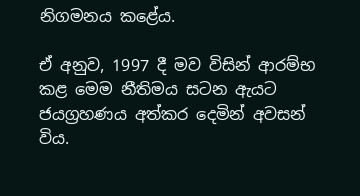නිගමනය කළේය.

ඒ අනුව, 1997 දී මව විසින් ආරම්භ කළ මෙම නීතිමය සටන ඇයට ජයග්‍රහණය අත්කර දෙමින් අවසන් විය.